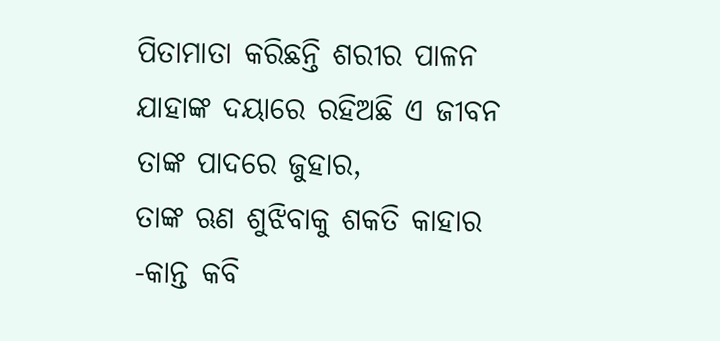ପିତାମାତା କରିଛନ୍ତି ଶରୀର ପାଳନ
ଯାହାଙ୍କ ଦୟାରେ ରହିଅଛି ଏ ଜୀବନ
ତାଙ୍କ ପାଦରେ ଜୁହାର,
ତାଙ୍କ ଋଣ ଶୁଝିବାକୁ ଶକତି କାହାର
-କାନ୍ତ କବି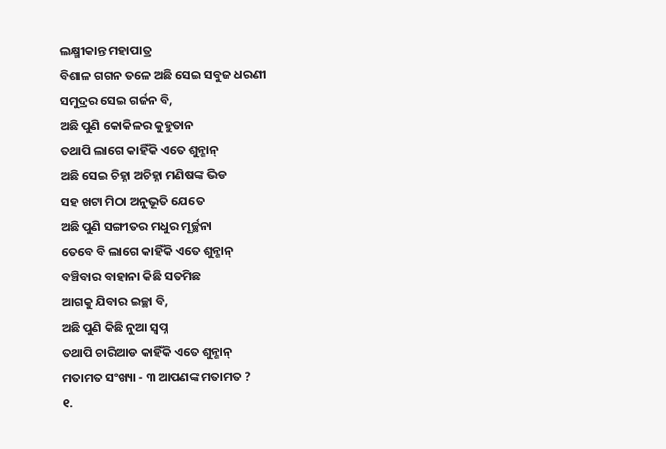ଲକ୍ଷ୍ମୀକାନ୍ତ ମହାପାତ୍ର
ବିଶାଳ ଗଗନ ତଳେ ଅଛି ସେଇ ସବୁଜ ଧରଣୀ
ସମୁଦ୍ରର ସେଇ ଗର୍ଜନ ବି,
ଅଛି ପୁଣି କୋକିଳର କୁହୁତାନ
ତଥାପି ଲାଗେ କାହିଁକି ଏତେ ଶୁନ୍ଶାନ୍
ଅଛି ସେଇ ଚିହ୍ନା ଅଚିହ୍ନା ମଣିଷଙ୍କ ଭିଡ
ସହ ଖଟା ମିଠା ଅନୁଭୂତି ଯେତେ
ଅଛି ପୁଣି ସଙ୍ଗୀତର ମଧୁର ମୂର୍ଚ୍ଛନା
ତେବେ ବି ଲାଗେ କାହିଁକି ଏତେ ଶୁନ୍ଶାନ୍
ବଞ୍ଚିବାର ବାହାନା କିଛି ସତମିଛ
ଆଗକୁ ଯିବାର ଇଚ୍ଛା ବି,
ଅଛି ପୁଣି କିଛି ନୁଆ ସ୍ବପ୍ନ
ତଥାପି ଚାରିଆଡ କାହିଁକି ଏତେ ଶୁନ୍ଶାନ୍
ମତାମତ ସଂଖ୍ୟା - ୩ ଆପଣଙ୍କ ମତାମତ ?
୧.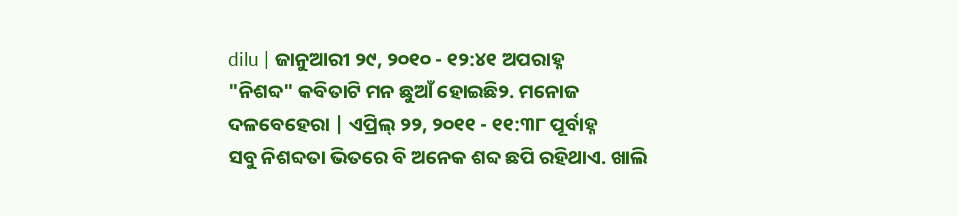dilu | ଜାନୁଆରୀ ୨୯, ୨୦୧୦ - ୧୨:୪୧ ଅପରାହ୍ନ
"ନିଶବ୍ଦ" କବିତାଟି ମନ ଛୁଆଁ ହୋଇଛି୨. ମନୋଜ ଦଳବେହେରା | ଏପ୍ରିଲ୍ ୨୨, ୨୦୧୧ - ୧୧:୩୮ ପୂର୍ବାହ୍ନ
ସବୁ ନିଶବ୍ଦତା ଭିତରେ ବି ଅନେକ ଶବ୍ଦ ଛପି ରହିଥାଏ. ଖାଲି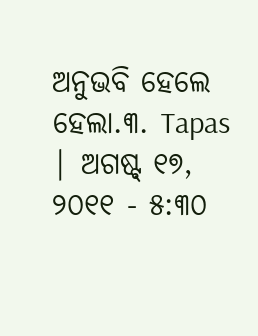ଅନୁଭବି ହେଲେ ହେଲା.୩. Tapas | ଅଗଷ୍ଟ୍ ୧୭, ୨୦୧୧ - ୫:୩୦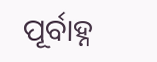ପୂର୍ବାହ୍ନ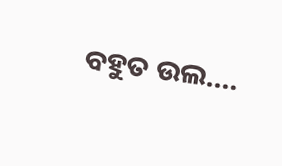ବହୁତ ଉଲ....